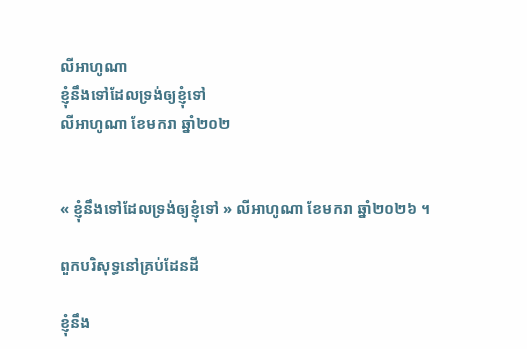លីអាហូណា
ខ្ញុំនឹងទៅដែលទ្រង់ឲ្យខ្ញុំទៅ
លីអាហូណា ខែមករា ឆ្នាំ២០២


« ខ្ញុំនឹងទៅដែលទ្រង់ឲ្យខ្ញុំទៅ » លីអាហូណា ខែមករា ឆ្នាំ២០២៦ ។

ពួកបរិសុទ្ធនៅគ្រប់ដែនដី

ខ្ញុំនឹង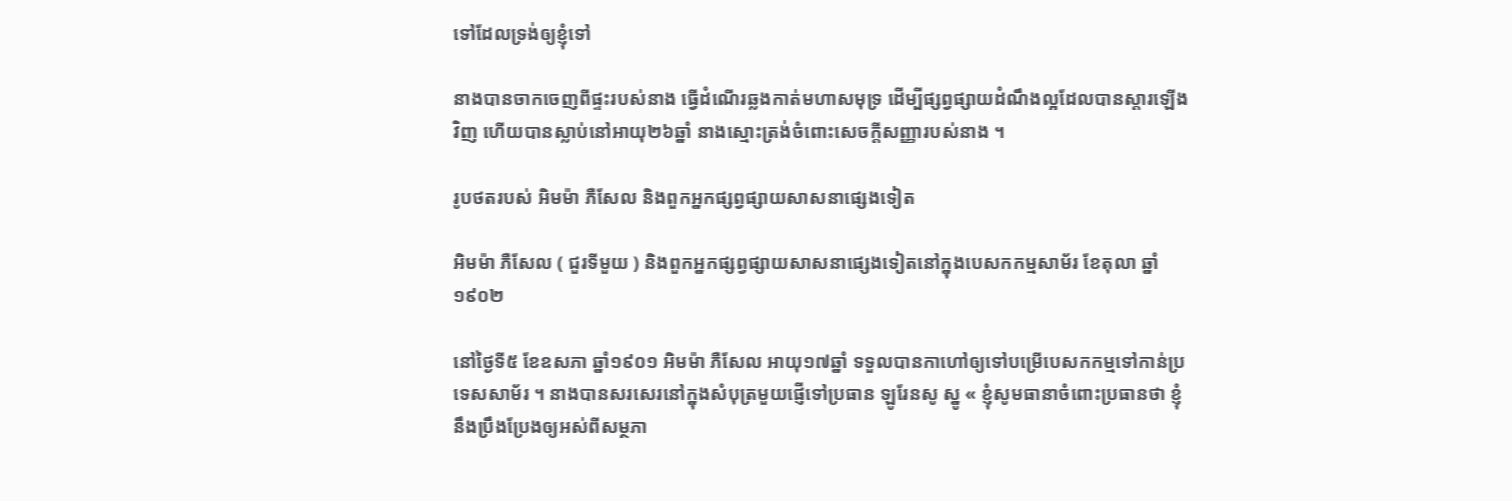ទៅដែលទ្រង់ឲ្យខ្ញុំទៅ

នាងបានចាកចេញពីផ្ទះរបស់នាង ធ្វើដំណើរឆ្លងកាត់មហាសមុទ្រ ដើម្បីផ្សព្វផ្សាយដំណឹងល្អដែលបានស្តារឡើងវិញ ហើយបានស្លាប់នៅអាយុ២៦ឆ្នាំ នាងស្មោះត្រង់ចំពោះសេចក្តីសញ្ញារបស់នាង ។

រូបថតរបស់ អិមម៉ា ភឺសែល និងពួកអ្នកផ្សព្វផ្សាយសាសនាផ្សេងទៀត

អិមម៉ា ភឺសែល ( ជួរទីមួយ ) និងពួកអ្នកផ្សព្វផ្សាយសាសនាផ្សេងទៀតនៅក្នុងបេសកកម្មសាម័រ ខែតុលា ឆ្នាំ១៩០២

នៅថ្ងៃទី៥ ខែឧសភា ឆ្នាំ១៩០១ អិមម៉ា ភឺសែល អាយុ១៧ឆ្នាំ ទទួលបានកាហៅឲ្យទៅបម្រើបេសកកម្មទៅកាន់ប្រទេសសាម័រ ។ នាងបានសរសេរនៅក្នុងសំបុត្រមួយផ្ញើទៅប្រធាន ឡូរែនសូ ស្នូ « ខ្ញុំសូមធានាចំពោះប្រធានថា ខ្ញុំនឹងប្រឹងប្រែងឲ្យអស់ពីសម្ថភា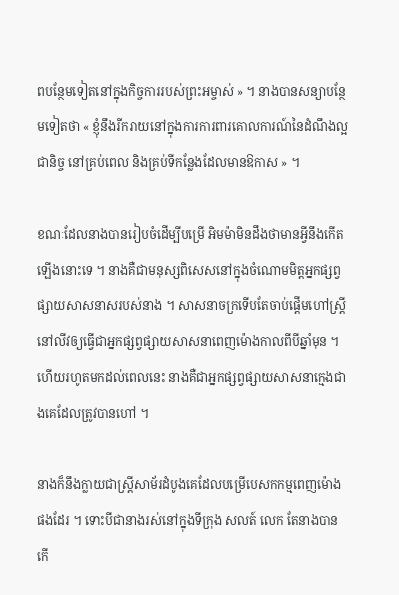ពបន្ថែមទៀតនៅក្នុងកិច្ចការរបស់ព្រះអម្ចាស់ » ។ នាងបានសន្យាបន្ថែមទៀតថា « ខ្ញុំនឹងរីករាយនៅក្នុងការការពារគោលការណ៍នៃដំណឹងល្អជានិច្ច នៅគ្រប់ពេល និងគ្រប់ទីកន្លែងដែលមានឱកាស » ។

ខណៈដែលនាងបានរៀបចំដើម្បីបម្រើ អិមម៉ាមិនដឹងថាមានអ្វីនឹងកើតឡើងនោះទេ ។ នាងគឺជាមនុស្សពិសេសនៅក្នុងចំណោមមិត្តអ្នកផ្សព្វផ្សាយសាសនាសរបស់នាង ។ សាសនាចក្រទើបតែចាប់ផ្តើមហៅស្ត្រីនៅលីវឲ្យធ្វើជាអ្នកផ្សព្វផ្សាយសាសនាពេញម៉ោងកាលពីបីឆ្នាំមុន ។ ហើយរហូតមកដល់ពេលនេះ នាងគឺជាអ្នកផ្សព្វផ្សាយសាសនាក្មេងជាងគេដែលត្រូវបានហៅ ។

នាងក៏នឹងក្លាយជាស្ត្រីសាម័រដំបូងគេដែលបម្រើបេសកកម្មពេញម៉ោងផងដែរ ។ ទោះបីជានាងរស់នៅក្នុងទីក្រុង សលត៍ លេក តែនាងបានកើ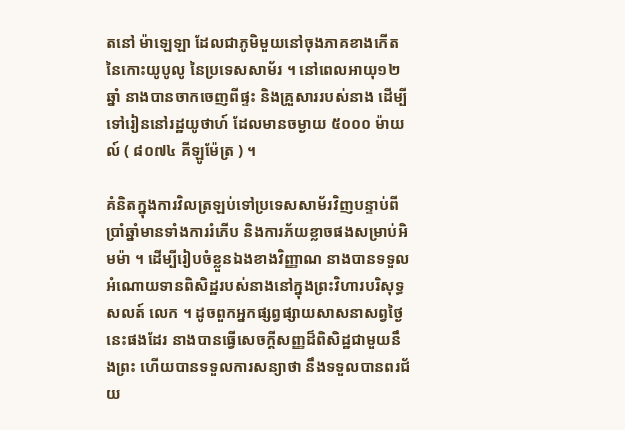តនៅ ម៉ាឡេឡា ដែលជាភូមិមួយនៅចុងភាគខាងកើតនៃកោះយូបូលូ នៃប្រទេសសាម័រ ។ នៅពេលអាយុ១២ឆ្នាំ នាងបានចាកចេញពីផ្ទះ និងគ្រួសាររបស់នាង ដើម្បីទៅរៀននៅរដ្ឋយូថាហ៍ ដែលមានចម្ងាយ ៥០០០ ម៉ាយល៍ ( ៨០៧៤ គីឡូម៉ែត្រ ) ។

គំនិតក្នុងការវិលត្រឡប់ទៅប្រទេសសាម័រវិញបន្ទាប់ពីប្រាំឆ្នាំមានទាំងការរំភើប និងការភ័យខ្លាចផងសម្រាប់អិមម៉ា ។ ដើម្បីរៀបចំខ្លួនឯងខាងវិញ្ញាណ នាងបានទទួលអំណោយទានពិសិដ្ឋរបស់នាងនៅក្នុងព្រះវិហារបរិសុទ្ធសលត៍ លេក ។ ដូចពួកអ្នកផ្សព្វផ្សាយសាសនាសព្វថ្ងៃនេះផងដែរ នាងបានធ្វើសេចក្តីសញ្ញដ៏ពិសិដ្ឋជាមួយនឹងព្រះ ហើយបានទទួលការសន្យាថា នឹងទទួលបានពរជ័យ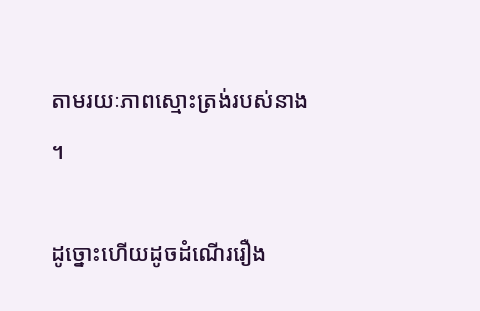តាមរយៈភាពស្មោះត្រង់របស់នាង ។

ដូច្នោះហើយដូចដំណើររឿង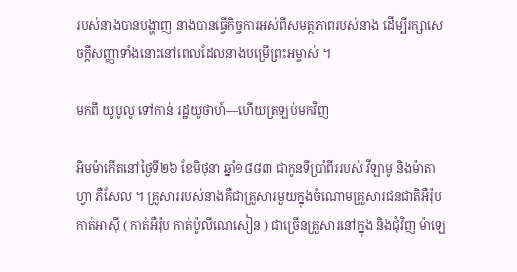របស់នាងបានបង្ហាញ នាងបានធ្វើកិច្ចការអស់ពីសមត្ថភាពរបស់នាង ដើម្បីរក្សាសេចក្តីសញ្ញាទាំងនោះនៅពេលដែលនាងបម្រើព្រះអម្ចាស់ ។

មកពី យូបូលូ ទៅកាន់ រដ្ឋយូថាហ៍—ហើយត្រឡប់មកវិញ

អិមម៉ាកើតនៅថ្ងៃទី២៦ ខែមិថុនា ឆ្នាំ១៨៨៣ ជាកូនទីប្រាំពីររបស់ វីឡាមូ និងម៉ាតាហ្វា ភឺសែល ។ គ្រួសាររបស់នាងគឺជាគ្រួសារមួយក្នុងចំណោមគ្រួសារជនជាតិអឺរ៉ុបកាត់អាស៊ី ( កាត់អឺរ៉ុប កាត់ប៉ូលីណេសៀន ) ជាច្រើនគ្រួសារនៅក្នុង និងជុំវិញ ម៉ាឡេ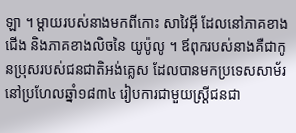ឡា ។ ម្តាយរបស់នាងមកពីកោះ សាវៃអ៊ី ដែលនៅភាគខាងជើង និងភាគខាងលិចនៃ យូប៉ូលូ ។ ឪពុករបស់នាងគឺជាកូនប្រុសរបស់ជនជាតិអង់គ្លេស ដែលបានមកប្រទេសសាម័រនៅប្រហែលឆ្នាំ១៨៣៤ រៀបការជាមួយស្ត្រីជនជា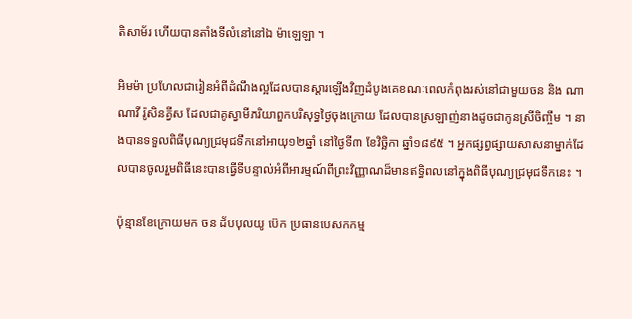តិសាម័រ ហើយបានតាំងទីលំនៅនៅឯ ម៉ាឡេឡា ។

អិមម៉ា ប្រហែលជារៀនអំពីដំណឹងល្អដែលបានស្តារឡើងវិញដំបូងគេខណៈពេលកំពុងរស់នៅជាមួយចន និង ណាណាវី រ៉ូសិនគ្វីស ដែលជាគូស្វាមីភរិយាពួកបរិសុទ្ធថ្ងៃចុងក្រោយ ដែលបានស្រឡាញ់នាងដូចជាកូនស្រីចិញ្ចឹម ។ នាងបានទទួលពិធីបុណ្យជ្រមុជទឹកនៅអាយុ១២ឆ្នាំ នៅថ្ងៃទី៣ ខែវិច្ឆិកា ឆ្នាំ១៨៩៥ ។ អ្នកផ្សព្វផ្សាយសាសនាម្នាក់ដែលបានចូលរួមពិធីនេះបានធ្វើទីបន្ទាល់អំពីអារម្មណ៍ពីព្រះវិញ្ញាណដ៏មានឥទ្ធិពលនៅក្នុងពិធីបុណ្យជ្រមុជទឹកនេះ ។

ប៉ុន្មានខែក្រោយមក ចន ដ័បបុលយូ ប៊េក ប្រធានបេសកកម្ម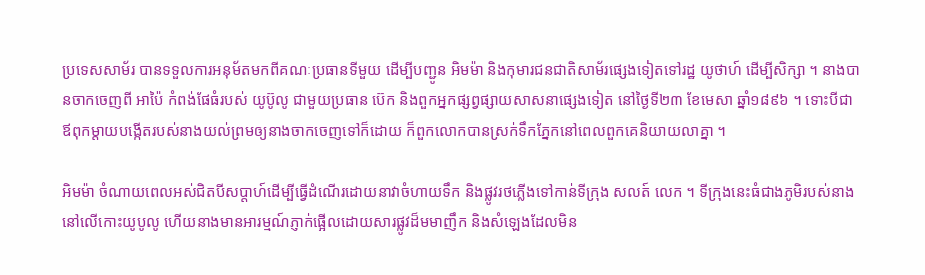ប្រទេសសាម័រ បានទទួលការអនុម័តមកពីគណៈប្រធានទីមួយ ដើម្បីបញ្ជូន អិមម៉ា និងកុមារជនជាតិសាម័រផ្សេងទៀតទៅរដ្ឋ យូថាហ៍ ដើម្បីសិក្សា ។ នាងបានចាកចេញពី អាប៉ៃ កំពង់ផែធំរបស់ យូប៊ូលូ ជាមួយប្រធាន ប៊េក និងពួកអ្នកផ្សព្វផ្សាយសាសនាផ្សេងទៀត នៅថ្ងៃទី២៣ ខែមេសា ឆ្នាំ១៨៩៦ ។ ទោះបីជាឪពុកម្តាយបង្កើតរបស់នាងយល់ព្រមឲ្យនាងចាកចេញទៅក៏ដោយ ក៏ពួកលោកបានស្រក់ទឹកភ្នែកនៅពេលពួកគេនិយាយលាគ្នា ។

អិមម៉ា ចំណាយពេលអស់ជិតបីសប្តាហ៍ដើម្បីធ្វើដំណើរដោយនាវាចំហាយទឹក និងផ្លូវរថភ្លើងទៅកាន់ទីក្រុង សលត៍ លេក ។ ទីក្រុងនេះធំជាងភូមិរបស់នាងនៅលើកោះយូបូលូ ហើយនាងមានអារម្មណ៍ភ្ញាក់ផ្អើលដោយសារផ្លូវដ៏មមាញឹក និងសំឡេងដែលមិន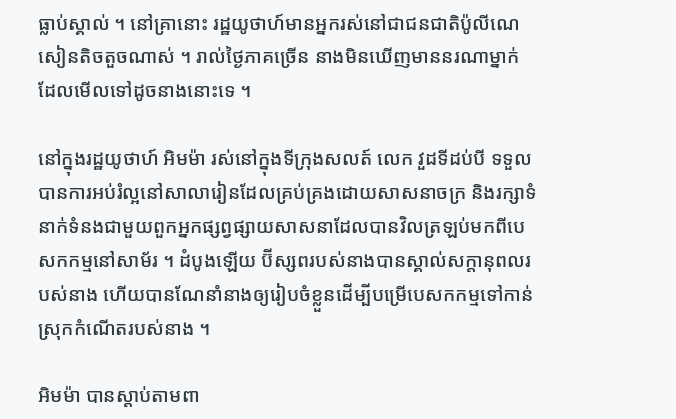ធ្លាប់ស្គាល់ ។ នៅគ្រានោះ រដ្ឋយូថាហ៍មានអ្នករស់នៅជាជនជាតិប៉ូលីណេសៀនតិចតួចណាស់ ។ រាល់ថ្ងៃភាគច្រើន នាងមិនឃើញមាននរណាម្នាក់ដែលមើលទៅដូចនាងនោះទេ ។

នៅក្នុងរដ្ឋយូថាហ៍ អិមម៉ា រស់នៅក្នុងទីក្រុងសលត៍ លេក វួដទីដប់បី ទទួលបានការអប់រំល្អនៅសាលារៀនដែលគ្រប់គ្រងដោយសាសនាចក្រ និងរក្សាទំនាក់ទំនងជាមួយពួកអ្នកផ្សព្វផ្សាយសាសនាដែលបានវិលត្រឡប់មកពីបេសកកម្មនៅសាម័រ ។ ដំបូងឡើយ ប៊ីស្សពរបស់នាងបានស្គាល់សក្តានុពលរបស់នាង ហើយបានណែនាំនាងឲ្យរៀបចំខ្លួនដើម្បីបម្រើបេសកកម្មទៅកាន់ស្រុកកំណើតរបស់នាង ។

អិមម៉ា បានស្តាប់តាមពា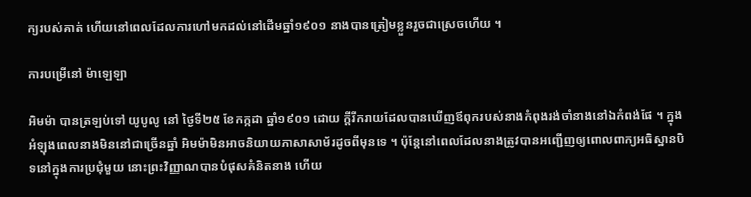ក្យរបស់គាត់ ហើយនៅពេលដែលការហៅមកដល់នៅដើមឆ្នាំ១៩០១ នាងបានត្រៀមខ្លួនរួចជាស្រេចហើយ ។

ការបម្រើនៅ ម៉ាឡេឡា

អិមម៉ា បានត្រឡប់ទៅ យូបូលូ នៅ ថ្ងៃទី២៥ ខែកក្កដា ឆ្នាំ១៩០១ ដោយ ក្តីរីករាយដែលបានឃើញឪពុករបស់នាងកំពុងរង់ចាំនាងនៅឯកំពង់ផែ ។ ក្នុងអំឡុងពេលនាងមិននៅជាច្រើនឆ្នាំ អិមម៉ាមិនអាចនិយាយភាសាសាម័រដូចពីមុនទេ ។ ប៉ុន្តែនៅពេលដែលនាងត្រូវបានអញ្ជើញឲ្យពោលពាក្យអធិស្ឋានបិទនៅក្នុងការប្រជុំមួយ នោះព្រះវិញ្ញាណបានបំផុសគំនិតនាង ហើយ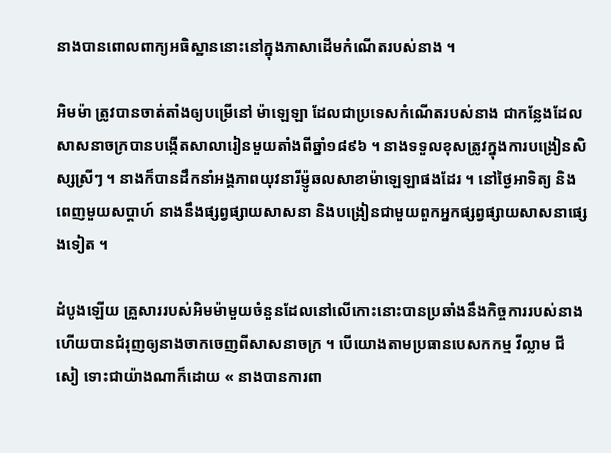នាងបានពោលពាក្យអធិស្ឋាននោះនៅក្នុងភាសាដើមកំណើតរបស់នាង ។

អិមម៉ា ត្រូវបានចាត់តាំងឲ្យបម្រើនៅ ម៉ាឡេឡា ដែលជាប្រទេសកំណើតរបស់នាង ជាកន្លែងដែលសាសនាចក្របានបង្កើតសាលារៀនមួយតាំងពីឆ្នាំ១៨៩៦ ។ នាងទទួលខុសត្រូវក្នុងការបង្រៀនសិស្សស្រីៗ ។ នាងក៏បានដឹកនាំអង្គភាពយុវនារីម៉្ញូឆលសាខាម៉ាឡេឡាផងដែរ ។ នៅថ្ងៃអាទិត្យ និងពេញមួយសប្តាហ៍ នាងនឹងផ្សព្វផ្សាយសាសនា និងបង្រៀនជាមួយពួកអ្នកផ្សព្វផ្សាយសាសនាផ្សេងទៀត ។

ដំបូងឡើយ គ្រួសាររបស់អិមម៉ាមួយចំនួនដែលនៅលើកោះនោះបានប្រឆាំងនឹងកិច្ចការរបស់នាង ហើយបានជំរុញឲ្យនាងចាកចេញពីសាសនាចក្រ ។ បើយោងតាមប្រធានបេសកកម្ម វីល្លាម ជី សៀ ទោះជាយ៉ាងណាក៏ដោយ « នាងបានការពា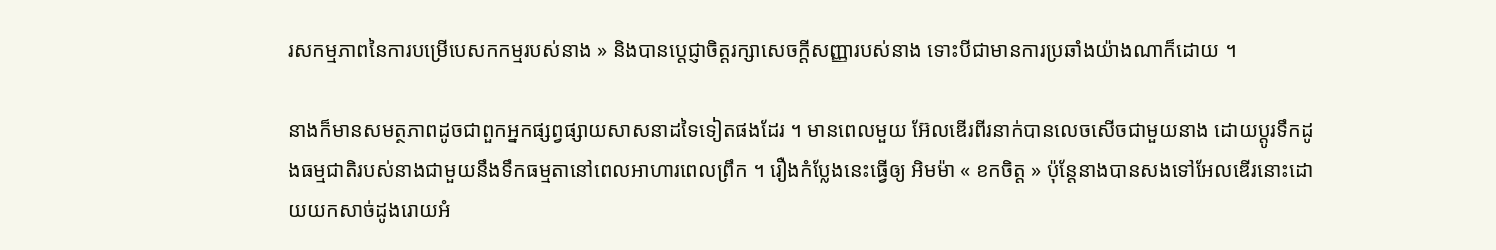រសកម្មភាពនៃការបម្រើបេសកកម្មរបស់នាង » និងបានប្តេជ្ញាចិត្តរក្សាសេចក្តីសញ្ញារបស់នាង ទោះបីជាមានការប្រឆាំងយ៉ាងណាក៏ដោយ ។

នាងក៏មានសមត្ថភាពដូចជាពួកអ្នកផ្សព្វផ្សាយសាសនាដទៃទៀតផងដែរ ។ មានពេលមួយ អ៊ែលឌើរពីរនាក់បានលេចសើចជាមួយនាង ដោយប្តូរទឹកដូងធម្មជាតិរបស់នាងជាមួយនឹងទឹកធម្មតានៅពេលអាហារពេលព្រឹក ។ រឿងកំប្លែងនេះធ្វើឲ្យ អិមម៉ា « ខកចិត្ត » ប៉ុន្តែនាងបានសងទៅអែលឌើរនោះដោយយកសាច់ដូងរោយអំ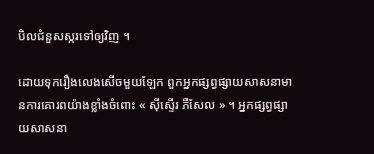បិលជំនួសស្ករទៅឲ្យវិញ ។

ដោយទុករឿងលេងសើចមួយឡែក ពួកអ្នកផ្សព្វផ្សាយសាសនាមានការគោរពយ៉ាងខ្លាំងចំពោះ « ស៊ីស្ទើរ ភឺសែល » ។ អ្នកផ្សព្វផ្សាយសាសនា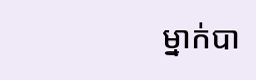ម្នាក់បា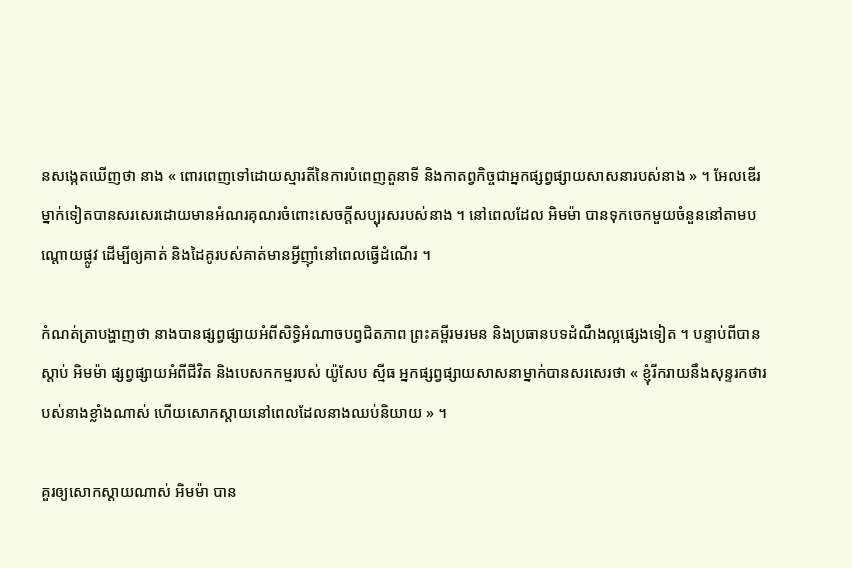នសង្កេតឃើញថា នាង « ពោរពេញទៅដោយស្មារតីនៃការបំពេញតួនាទី និងកាតព្វកិច្ចជាអ្នកផ្សព្វផ្សាយសាសនារបស់នាង » ។ អែលឌើរម្នាក់ទៀតបានសរសេរដោយមានអំណរគុណរចំពោះសេចក្តីសប្បុរសរបស់នាង ។ នៅពេលដែល អិមម៉ា បានទុកចេកមួយចំនួននៅតាមបណ្តោយផ្លូវ ដើម្បីឲ្យគាត់ និងដៃគូរបស់គាត់មានអ្វីញ៉ាំនៅពេលធ្វើដំណើរ ។

កំណត់ត្រាបង្ហាញថា នាងបានផ្សព្វផ្សាយអំពីសិទ្ធិអំណាចបព្វជិតភាព ព្រះគម្ពីរមរមន និងប្រធានបទដំណឹងល្អផ្សេងទៀត ។ បន្ទាប់ពីបានស្តាប់ អិមម៉ា ផ្សព្វផ្សាយអំពីជីវិត និងបេសកកម្មរបស់ យ៉ូសែប ស្មីធ អ្នកផ្សព្វផ្សាយសាសនាម្នាក់បានសរសេរថា « ខ្ញុំរីករាយនឹងសុន្ទរកថារបស់នាងខ្លាំងណាស់ ហើយសោកស្តាយនៅពេលដែលនាងឈប់និយាយ » ។

គួរឲ្យសោកស្តាយណាស់ អិមម៉ា បាន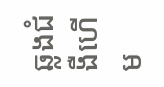ឆ្លងជំងឺហើម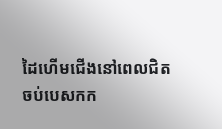ដៃហើមជើងនៅពេលជិតចប់បេសកក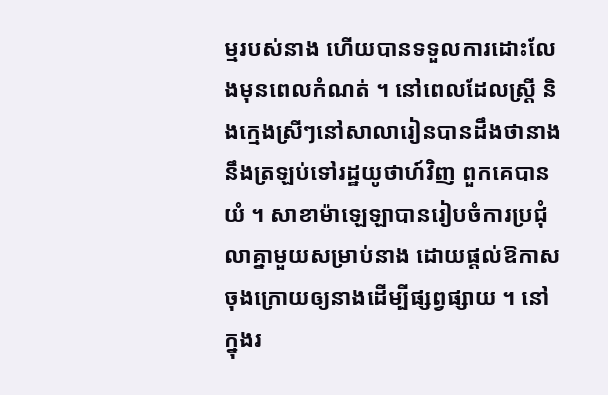ម្មរបស់នាង ហើយបានទទួលការដោះលែងមុនពេលកំណត់ ។ នៅពេលដែលស្ត្រី និងក្មេងស្រីៗនៅសាលារៀនបានដឹងថានាងនឹងត្រឡប់ទៅរដ្ឋយូថាហ៍វិញ ពួកគេបានយំ ។ សាខាម៉ាឡេឡាបានរៀបចំការប្រជុំលាគ្នាមួយសម្រាប់នាង ដោយផ្តល់ឱកាសចុងក្រោយឲ្យនាងដើម្បីផ្សព្វផ្សាយ ។ នៅក្នុងរ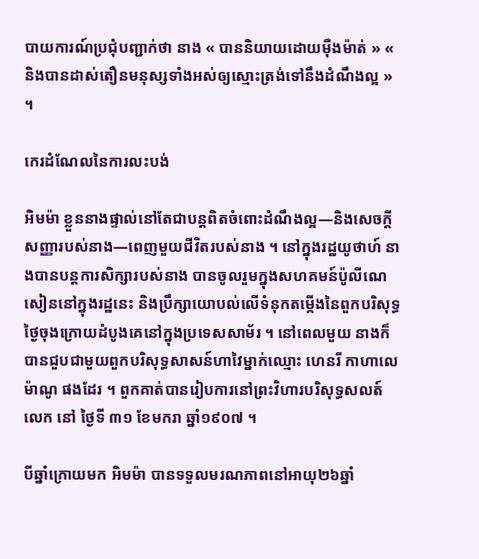បាយការណ៍ប្រជុំបញ្ជាក់ថា នាង « បាននិយាយដោយម៉ឺងម៉ាត់ » « និងបានដាស់តឿនមនុស្សទាំងអស់ឲ្យស្មោះត្រង់ទៅនឹងដំណឹងល្អ » ។

កេរដំណែលនៃការលះបង់

អិមម៉ា ខ្លួននាងផ្ទាល់នៅតែជាបន្តពិតចំពោះដំណឹងល្អ—និងសេចក្តីសញ្ញារបស់នាង—ពេញមួយជីវិតរបស់នាង ។ នៅក្នុងរដ្ឋយូថាហ៍ នាងបានបន្តការសិក្សារបស់នាង បានចូលរួមក្នុងសហគមន៍ប៉ូលីណេសៀននៅក្នុងរដ្ឋនេះ និងប្រឹក្សាយោបល់លើទំនុកតម្កើងនៃពួកបរិសុទ្ធថ្ងៃចុងក្រោយដំបូងគេនៅក្នុងប្រទេសសាម័រ ។ នៅពេលមួយ នាងក៏បានជួបជាមួយពួកបរិសុទ្ធសាសន៍ហាវៃម្នាក់ឈ្មោះ ហេនរី កាហាលេម៉ាណូ ផងដែរ ។ ពួកគាត់បានរៀបការនៅព្រះវិហារបរិសុទ្ធសលត៍ លេក នៅ ថ្ងៃទី ៣១ ខែមករា ឆ្នាំ១៩០៧ ។

បីឆ្នាំក្រោយមក អិមម៉ា បានទទួលមរណភាពនៅអាយុ២៦ឆ្នាំ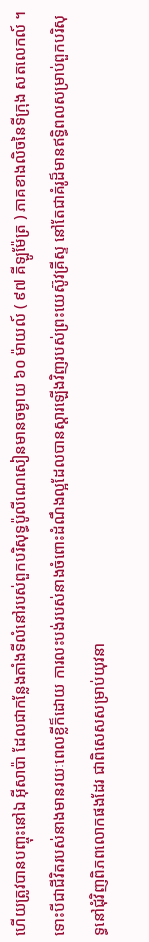ហើយត្រូវបានបញ្ចុះនៅឯ អ៊ីសាប៉ា ដែលជាកន្លែងតាំងទីលំនៅរបស់ពួកបរិសុទ្ធប៉ូលីណេសៀនមានចម្ងាយ ៦០ ម៉ាយល៍ ( ៩៧ គីឡូម៉ែត្រ ) ភាគខាងលិចនៃទីក្រុង សតលេកល៍ ។ ទោះបីជាជីវិតរបស់នាងមានរយៈពេលខ្លីក៏ដោយ ការលះបង់របស់នាងចំពោះដំណឹងល្អដែលបានស្តារឡើងវិញរបស់ព្រះយេស៊ូវគ្រីស្ទ នៅតែជាគំរូដ៏មានឥទ្ធិពលសម្រាប់ពួកបរិសុទ្ធនៅជុំវិញពិភពលោកផងដែរ ជាពិសេសសម្រាប់យុវនា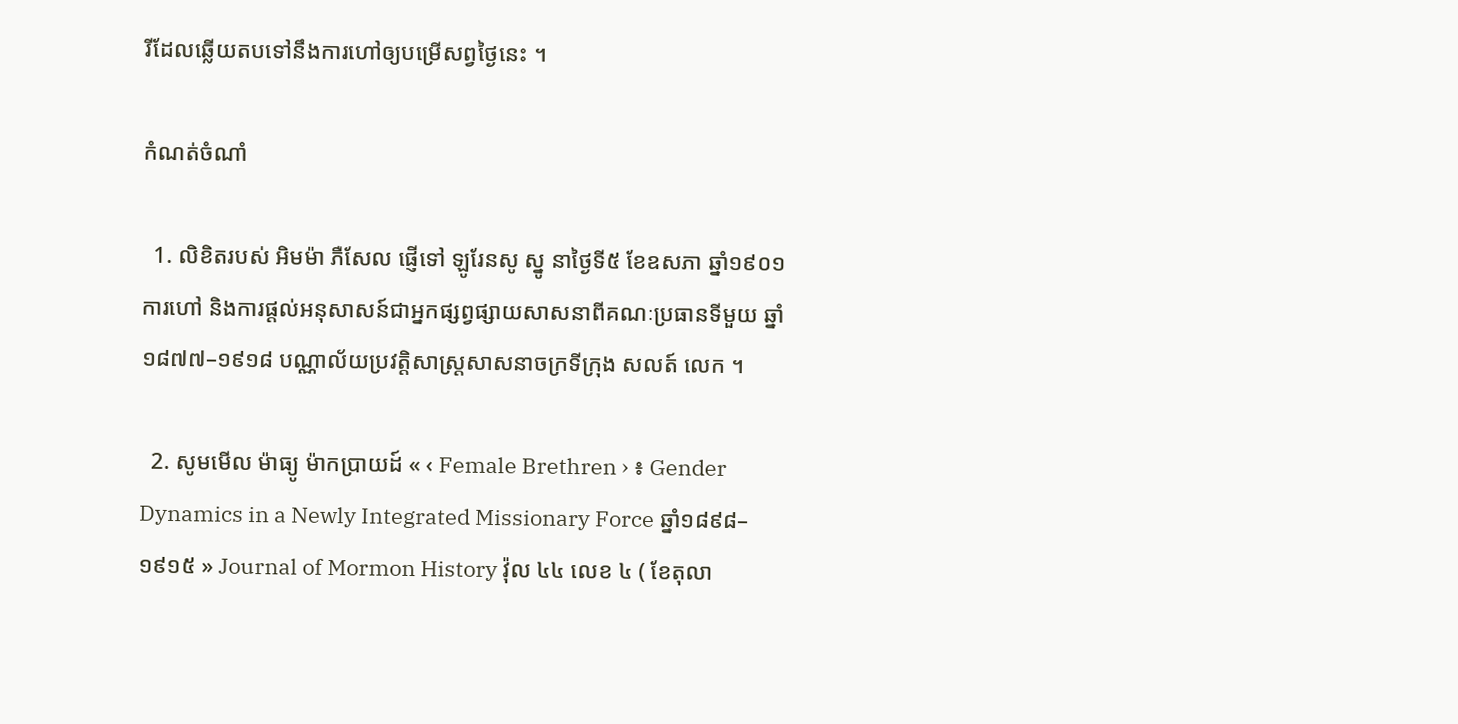រីដែលឆ្លើយតបទៅនឹងការហៅឲ្យបម្រើសព្វថ្ងៃនេះ ។

កំណត់ចំណាំ

  1. លិខិតរបស់ អិមម៉ា ភឺសែល ផ្ញើទៅ ឡូរែនសូ ស្នូ នាថ្ងៃទី៥ ខែឧសភា ឆ្នាំ១៩០១ ការហៅ និងការផ្តល់អនុសាសន៍ជាអ្នកផ្សព្វផ្សាយសាសនាពីគណៈប្រធានទីមួយ ឆ្នាំ១៨៧៧–១៩១៨ បណ្ណាល័យប្រវត្តិសាស្រ្តសាសនាចក្រទីក្រុង សលត៍ លេក ។

  2. សូមមើល ម៉ាធ្យូ ម៉ាកប្រាយដ៍ « ‹ Female Brethren › ៖ Gender Dynamics in a Newly Integrated Missionary Force ឆ្នាំ១៨៩៨–១៩១៥ » Journal of Mormon History វ៉ុល ៤៤ លេខ ៤ ( ខែតុលា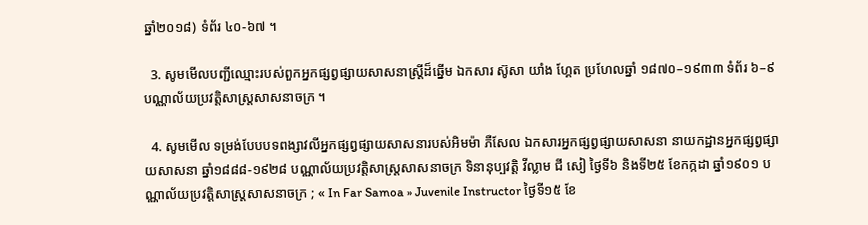ឆ្នាំ២០១៨) ទំព័រ ៤០-៦៧ ។

  3. សូមមើលបញ្ជីឈ្មោះរបស់ពួកអ្នកផ្សព្វផ្សាយសាសនាស្ត្រីដ៏ឆ្នើម ឯកសារ ស៊ូសា យាំង ហ្គែត ប្រហែលឆ្នាំ ១៨៧០–១៩៣៣ ទំព័រ ៦–៩ បណ្ណាល័យប្រវត្តិសាស្រ្តសាសនាចក្រ ។

  4. សូមមើល ទម្រង់បែបបទពង្សាវលីអ្នកផ្សព្វផ្សាយសាសនារបស់អិមម៉ា ភឺសែល ឯកសារអ្នកផ្សព្វផ្សាយសាសនា នាយកដ្ឋានអ្នកផ្សព្វផ្សាយសាសនា ឆ្នាំ១៨៨៨-១៩២៨ បណ្ណាល័យប្រវត្តិសាស្រ្តសាសនាចក្រ ទិនានុប្បវត្តិ វីល្លាម ជី សៀ ថ្ងៃទី៦ និងទី២៥ ខែកក្កដា ឆ្នាំ១៩០១ បណ្ណាល័យប្រវត្តិសាស្រ្តសាសនាចក្រ ; « In Far Samoa » Juvenile Instructor ថ្ងៃទី១៥ ខែ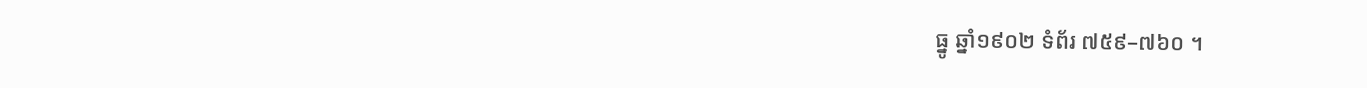ធ្នូ ឆ្នាំ១៩០២ ទំព័រ ៧៥៩–៧៦០ ។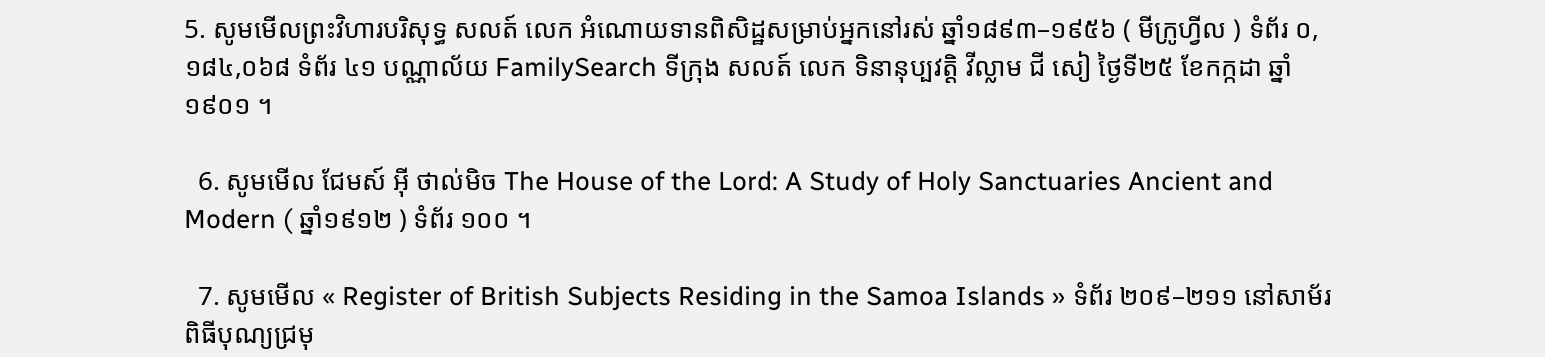5. សូមមើលព្រះវិហារបរិសុទ្ធ សលត៍ លេក អំណោយទានពិសិដ្ឋសម្រាប់អ្នកនៅរស់ ឆ្នាំ១៨៩៣–១៩៥៦ ( មីក្រូហ្វីល ) ទំព័រ ០,១៨៤,០៦៨ ទំព័រ ៤១ បណ្ណាល័យ FamilySearch ទីក្រុង សលត៍ លេក ទិនានុប្បវត្តិ វីល្លាម ជី សៀ ថ្ងៃទី២៥ ខែកក្កដា ឆ្នាំ១៩០១ ។

  6. សូមមើល ជែមស៍ អ៊ី ថាល់មិច The House of the Lord: A Study of Holy Sanctuaries Ancient and Modern ( ឆ្នាំ១៩១២ ) ទំព័រ ១០០ ។

  7. សូមមើល « Register of British Subjects Residing in the Samoa Islands » ទំព័រ ២០៩–២១១ នៅសាម័រ ពិធីបុណ្យជ្រមុ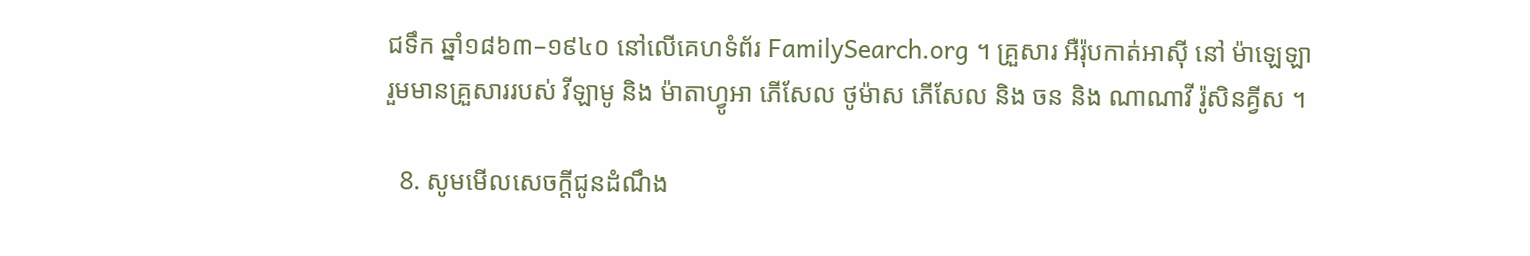ជទឹក ឆ្នាំ១៨៦៣–១៩៤០ នៅលើគេហទំព័រ FamilySearch.org ។ គ្រួសារ អឺរ៉ុបកាត់អាស៊ី នៅ ម៉ាឡេឡា រួមមានគ្រួសាររបស់ វីឡាមូ និង ម៉ាតាហ្វូអា ភើសែល ថូម៉ាស ភើសែល និង ចន និង ណាណាវី រ៉ូសិនគ្វីស ។

  8. សូមមើលសេចក្តីជូនដំណឹង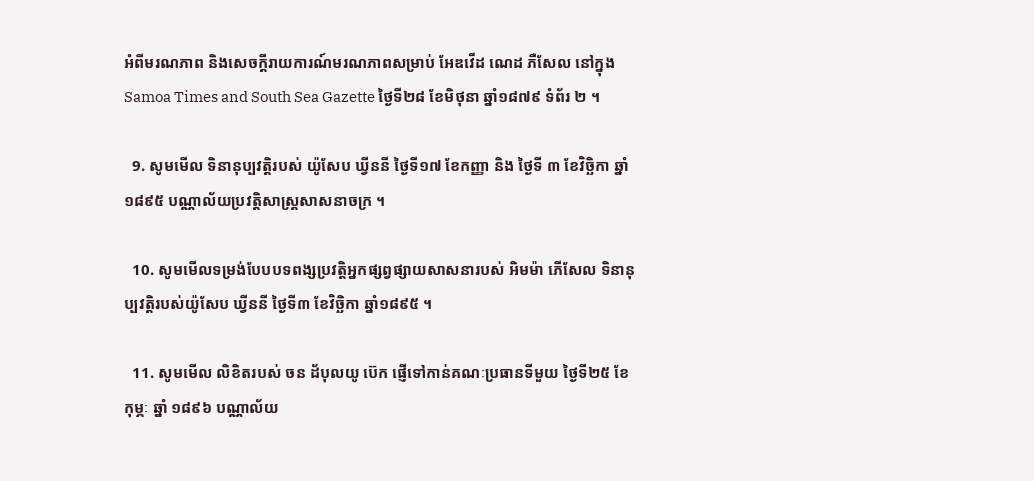អំពីមរណភាព និងសេចក្តីរាយការណ៍មរណភាពសម្រាប់ អែឌវើដ ណេដ ភឺសែល នៅក្នុង Samoa Times and South Sea Gazette ថ្ងៃទី២៨ ខែមិថុនា ឆ្នាំ១៨៧៩ ទំព័រ ២ ។

  9. សូមមើល ទិនានុប្បវត្តិរបស់ យ៉ូសែប ឃ្វីននី ថ្ងៃទី១៧ ខែកញ្ញា និង ថ្ងៃទី ៣ ខែវិច្ឆិកា ឆ្នាំ១៨៩៥ បណ្ណាល័យប្រវត្តិសាស្រ្តសាសនាចក្រ ។

  10. សូមមើលទម្រង់បែបបទពង្សប្រវត្តិអ្នកផ្សព្វផ្សាយសាសនារបស់ អិមម៉ា ភើសែល ទិនានុប្បវត្តិរបស់យ៉ូសែប ឃ្វីននី ថ្ងៃទី៣ ខែវិច្ឆិកា ឆ្នាំ១៨៩៥ ។

  11. សូមមើល លិខិតរបស់ ចន ដ័បុលយូ ប៊េក ផ្ញើទៅកាន់គណៈប្រធានទីមួយ ថ្ងៃទី២៥ ខែកុម្ភៈ ឆ្នាំ ១៨៩៦ បណ្ណាល័យ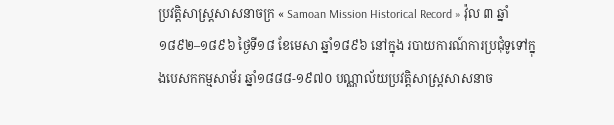ប្រវត្តិសាស្រ្តសាសនាចក្រ « Samoan Mission Historical Record » វ៉ុល ៣ ឆ្នាំ១៨៩២–១៨៩៦ ថ្ងៃទី១៨ ខែមេសា ឆ្នាំ១៨៩៦ នៅក្នុង របាយការណ៍ការប្រជុំទូទៅក្នុងបេសកកម្មសាម័រ ឆ្នាំ១៨៨៨-១៩៧០ បណ្ណាល័យប្រវត្តិសាស្រ្តសាសនាច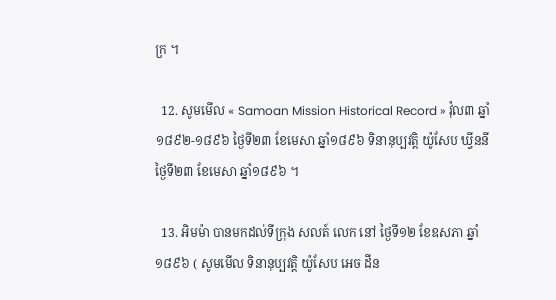ក្រ ។

  12. សូមមើល « Samoan Mission Historical Record » វ៉ុល៣ ឆ្នាំ១៨៩២-១៨៩៦ ថ្ងៃទី២៣ ខែមេសា ឆ្នាំ១៨៩៦ ទិនានុប្បវត្តិ យ៉ូសែប ឃ្វីននី ថ្ងៃទី២៣ ខែមេសា ឆ្នាំ១៨៩៦ ។

  13. អិមម៉ា បានមកដល់ទីក្រុង សលត៍ លេក នៅ ថ្ងៃទី១២ ខែឧសភា ឆ្នាំ១៨៩៦ ( សូមមើល ទិនានុប្បវត្តិ យ៉ូសែប អេច ដីន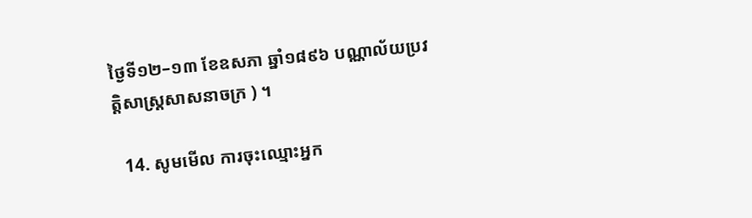ថ្ងៃទី១២–១៣ ខែឧសភា ឆ្នាំ១៨៩៦ បណ្ណាល័យប្រវត្តិសាស្រ្តសាសនាចក្រ ) ។

  14. សូមមើល ការចុះឈ្មោះអ្នក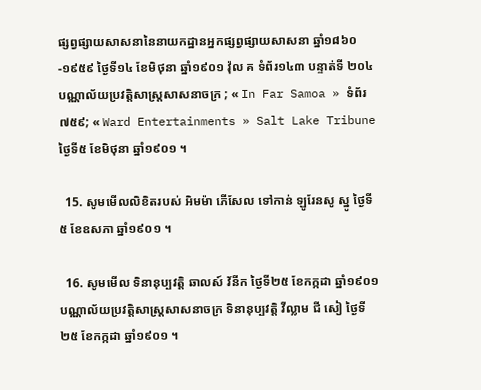ផ្សព្វផ្សាយសាសនានៃនាយកដ្ឋានអ្នកផ្សព្វផ្សាយសាសនា ឆ្នាំ១៨៦០-១៩៥៩ ថ្ងៃទី១៤ ខែមិថុនា ឆ្នាំ១៩០១ វ៉ុល គ ទំព័រ១៤៣ បន្ទាត់ទី ២០៤ បណ្ណាល័យប្រវត្តិសាស្រ្តសាសនាចក្រ ; « In Far Samoa » ទំព័រ ៧៥៩; « Ward Entertainments » Salt Lake Tribune ថ្ងៃទី៥ ខែមិថុនា ឆ្នាំ១៩០១ ។

  15. សូមមើលលិខិតរបស់ អិមម៉ា ភើសែល ទៅកាន់ ឡូរែនសូ ស្នូ ថ្ងៃទី៥ ខែឧសភា ឆ្នាំ១៩០១ ។

  16. សូមមើល ទិនានុប្បវត្តិ ឆាលស៍ វ័នីក ថ្ងៃទី២៥ ខែកក្កដា ឆ្នាំ១៩០១ បណ្ណាល័យប្រវត្តិសាស្រ្តសាសនាចក្រ ទិនានុប្បវត្តិ វីល្លាម ជី សៀ ថ្ងៃទី ២៥ ខែកក្កដា ឆ្នាំ១៩០១ ។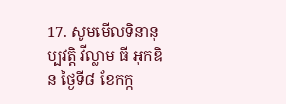17. សូមមើលទិនានុប្បវត្តិ វីល្លាម ធី អុកឌិន ថ្ងៃទី៨ ខែកក្ក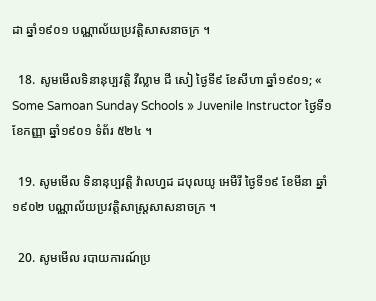ដា ឆ្នាំ១៩០១ បណ្ណាល័យប្រវត្តិសាសនាចក្រ ។

  18. សូមមើលទិនានុប្បវត្តិ វីល្លាម ជី សៀ ថ្ងៃទី៩ ខែសីហា ឆ្នាំ១៩០១; « Some Samoan Sunday Schools » Juvenile Instructor ថ្ងៃទី១ ខែកញ្ញា ឆ្នាំ១៩០១ ទំព័រ ៥២៤ ។

  19. សូមមើល ទិនានុប្បវត្តិ វ៉ាលហ្វដ ដបុលយូ អេមឺរី ថ្ងៃទី១៩ ខែមីនា ឆ្នាំ១៩០២ បណ្ណាល័យប្រវត្តិសាស្រ្តសាសនាចក្រ ។

  20. សូមមើល របាយការណ៍ប្រ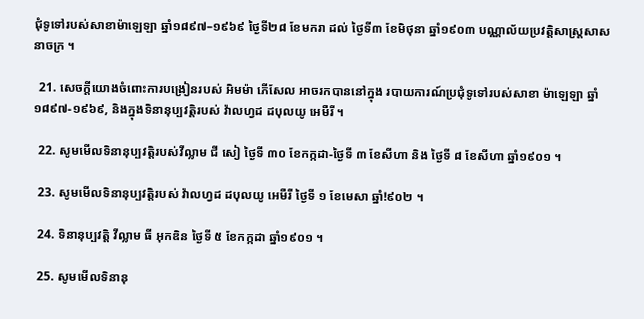ជុំទូទៅរបស់សាខាម៉ាឡេឡា ឆ្នាំ១៨៩៧–១៩៦៩ ថ្ងៃទី២៨ ខែមករា ដល់ ថ្ងៃទី៣ ខែមិថុនា ឆ្នាំ១៩០៣ បណ្ណាល័យប្រវត្តិសាស្រ្តសាសនាចក្រ ។

  21. សេចក្តីយោងចំពោះការបង្រៀនរបស់ អិមម៉ា ភើសែល អាចរកបាននៅក្នុង របាយការណ៍ប្រជុំទូទៅរបស់សាខា ម៉ាឡេឡា ឆ្នាំ១៨៩៧-១៩៦៩, និងក្នុងទិនានុប្បវត្តិរបស់ វ៉ាលហ្វដ ដបុលយូ អេមឺរី ។

  22. សូមមើលទិនានុប្បវត្តិរបស់វីល្លាម ជី សៀ ថ្ងៃទី ៣០ ខែកក្កដា-ថ្ងៃទី ៣ ខែសីហា និង ថ្ងៃទី ៨ ខែសីហា ឆ្នាំ១៩០១ ។

  23. សូមមើលទិនានុប្បវត្តិរបស់ វ៉ាលហ្វដ ដបុលយូ អេមឺរី ថ្ងៃទី ១ ខែមេសា ឆ្នាំ!៩០២ ។

  24. ទិនានុប្បវត្តិ វីល្លាម ធី អុកឌិន ថ្ងៃទី ៥ ខែកក្កដា ឆ្នាំ១៩០១ ។

  25. សូមមើលទិនានុ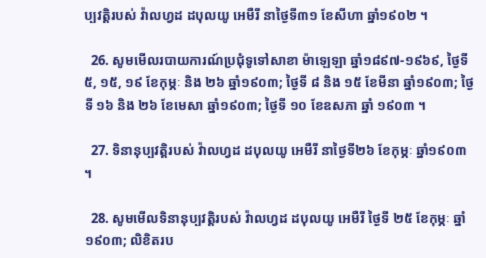ប្បវត្តិរបស់ វ៉ាលហ្វដ ដបុលយូ អេមឺរី នាថ្ងៃទី៣១ ខែសីហា ឆ្នាំ១៩០២ ។

  26. សូមមើលរបាយការណ៍ប្រជុំទូទៅសាខា ម៉ាឡេឡា ឆ្នាំ១៨៩៧-១៩៦៩, ថ្ងៃទី ៥, ១៥, ១៩ ខែកុម្ភៈ និង ២៦ ឆ្នាំ១៩០៣; ថ្ងៃទី ៨ និង ១៥ ខែមីនា ឆ្នាំ១៩០៣; ថ្ងៃទី ១៦ និង ២៦ ខែមេសា ឆ្នាំ១៩០៣; ថ្ងៃទី ១០ ខែឧសភា ឆ្នាំ ១៩០៣ ។

  27. ទិនានុប្បវត្តិរបស់ វ៉ាលហ្វដ ដបុលយូ អេមឺរី នាថ្ងៃទី២៦ ខែកុម្ភៈ ឆ្នាំ១៩០៣ ។

  28. សូមមើលទិនានុប្បវត្តិរបស់ វ៉ាលហ្វដ ដបុលយូ អេមឺរី ថ្ងៃទី ២៥ ខែកុម្ភៈ ឆ្នាំ១៩០៣; លិខិតរប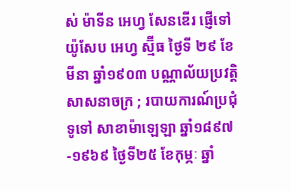ស់ ម៉ាទីន អេហ្វ សែនឌើរ ផ្ញើទៅ យ៉ូសែប អេហ្វ ស្ម៊ីធ ថ្ងៃទី ២៩ ខែមីនា ឆ្នាំ១៩០៣ បណ្ណាល័យប្រវត្តិសាសនាចក្រ ; របាយការណ៍ប្រជុំទូទៅ សាខាម៉ាឡេឡា ឆ្នាំ១៨៩៧-១៩៦៩ ថ្ងៃទី២៥ ខែកុម្ភៈ ឆ្នាំ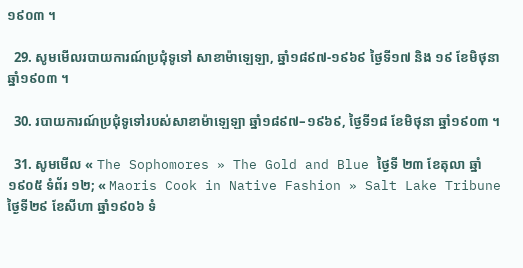១៩០៣ ។

  29. សូមមើលរបាយការណ៍ប្រជុំទូទៅ សាខាម៉ាឡេឡា, ឆ្នាំ១៨៩៧-១៩៦៩ ថ្ងៃទី១៧ និង ១៩ ខែមិថុនា ឆ្នាំ១៩០៣ ។

  30. របាយការណ៍ប្រជុំទូទៅរបស់សាខាម៉ាឡេឡា ឆ្នាំ១៨៩៧–១៩៦៩, ថ្ងៃទី១៨ ខែមិថុនា ឆ្នាំ១៩០៣ ។

  31. សូមមើល « The Sophomores » The Gold and Blue ថ្ងៃទី ២៣ ខែតុលា ឆ្នាំ១៩០៥ ទំព័រ ១២; « Maoris Cook in Native Fashion » Salt Lake Tribune ថ្ងៃទី២៩ ខែសីហា ឆ្នាំ១៩០៦ ទំ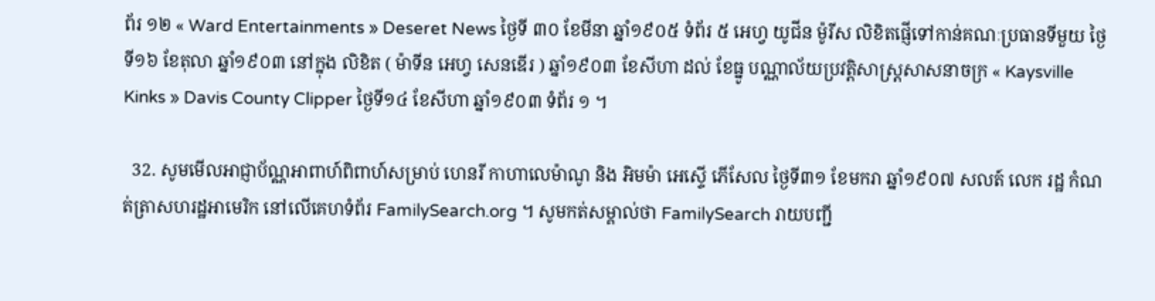ព័រ ១២ « Ward Entertainments » Deseret News ថ្ងៃទី ៣០ ខែមីនា ឆ្នាំ១៩០៥ ទំព័រ ៥ អេហ្វ យូជីន ម៉ូរីស លិខិតផ្ញើទៅកាន់គណៈប្រធានទីមួយ ថ្ងៃទី១៦ ខែតុលា ឆ្នាំ១៩០៣ នៅក្នុង លិខិត ( ម៉ាទីន អេហ្វ សេនឌើរ ) ឆ្នាំ១៩០៣ ខែសីហា ដល់ ខែធ្នូ បណ្ណាល័យប្រវត្តិសាស្រ្តសាសនាចក្រ « Kaysville Kinks » Davis County Clipper ថ្ងៃទី១៤ ខែសីហា ឆ្នាំ១៩០៣ ទំព័រ ១ ។

  32. សូមមើលអាជ្ញាប័ណ្ណអាពាហ៍ពិពាហ៍សម្រាប់ ហេនរី កាហាលេម៉ាណូ និង អិមម៉ា អេស្ទើ ភើសែល ថ្ងៃទី៣១ ខែមករា ឆ្នាំ១៩០៧ សលត៍ លេក រដ្ឋ កំណត់ត្រាសហរដ្ឋអាមេរិក នៅលើគេហទំព័រ FamilySearch.org ។ សូមកត់សម្គាល់ថា FamilySearch រាយបញ្ជី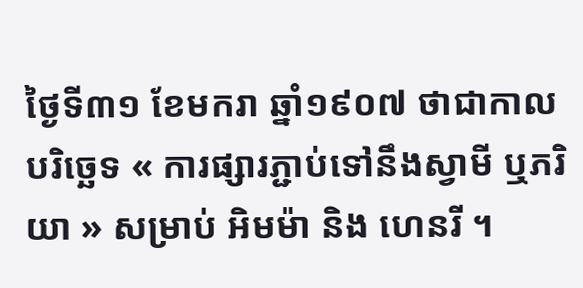ថ្ងៃទី៣១ ខែមករា ឆ្នាំ១៩០៧ ថាជាកាលបរិច្ឆេទ « ការផ្សារភ្ជាប់ទៅនឹងស្វាមី ឬភរិយា » សម្រាប់ អិមម៉ា និង ហេនរី ។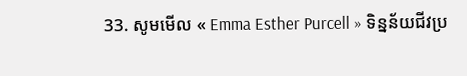33. សូមមើល « Emma Esther Purcell » ទិន្នន័យជីវប្រ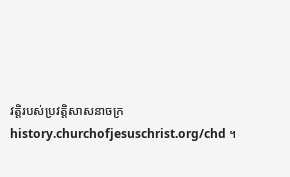វត្តិរបស់ប្រវត្តិសាសនាចក្រ history.churchofjesuschrist.org/chd ។